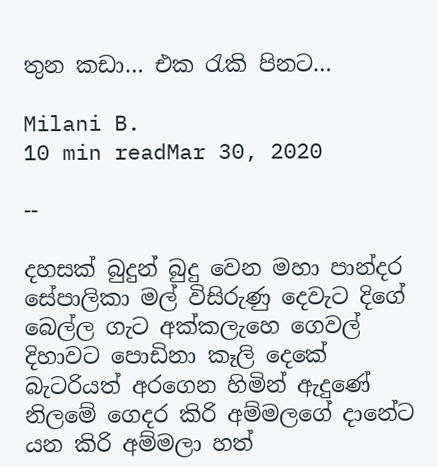තුන කඩා… එක රැකි පිනට…

Milani B.
10 min readMar 30, 2020

--

දහසක් බුදුන් බුදු වෙන මහා පාන්දර සේපාලිකා මල් විසිරුණු දෙවැට දිගේ බෙල්ල ගැට අක්කලැහෙ ගෙවල් දිහාවට පොඩිනා කෑලි දෙකේ බැටරියත් අරගෙන හිමින් ඇදුණේ නිලමේ ගෙදර කිරි අම්මලගේ දානේට යන කිරි අම්මලා හත්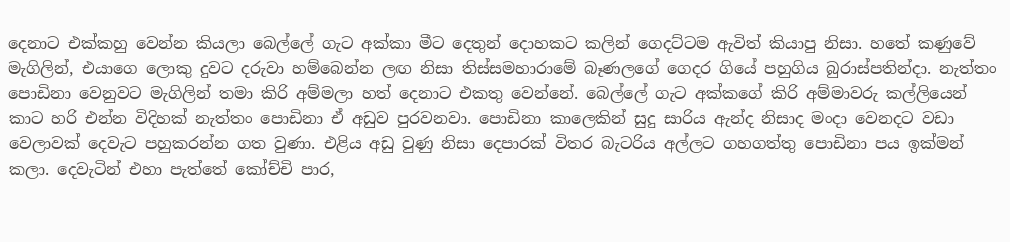දෙනාට එක්කහු වෙන්න කියලා බෙල්ලේ ගැට අක්කා මීට දෙතුන් දොහකට කලින් ගෙදට්ටම ඇවිත් කියාපු නිසා. හතේ කණුවේ මැගිලින්, එයාගෙ ලොකු දුවට දරුවා හම්බෙන්න ලඟ නිසා තිස්සමහාරාමේ බෑණලගේ ගෙදර ගියේ පහුගිය බුරාස්පතින්දා. නැත්තං පොඩිනා වෙනුවට මැගිලින් තමා කිරි අම්මලා හත් දෙනාට එකතු වෙන්නේ. බෙල්ලේ ගැට අක්කගේ කිරි අම්මාවරු කල්ලියෙන් කාට හරි එන්න විදිහක් නැත්තං පොඩිනා ඒ අඩුව පුරවනවා. පොඩිනා කාලෙකින් සුදු සාරිය ඇන්ද නිසාද මංදා වෙනදට වඩා වෙලාවක් දෙවැට පහුකරන්න ගත වුණා. එළිය අඩු වුණු නිසා දෙපාරක් විතර බැටරිය අල්ලට ගහගත්තු පොඩිනා පය ඉක්මන් කලා. දෙවැටින් එහා පැත්තේ කෝච්චි පාර,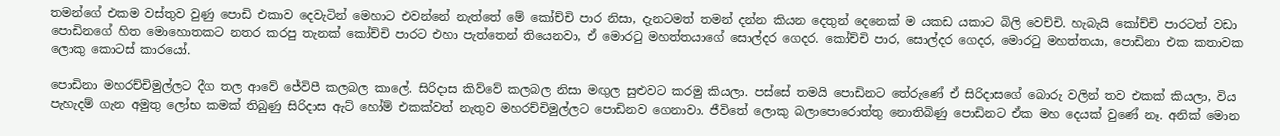තමන්ගේ එකම වස්තුව වුණු පොඩි එකාව දෙවැටින් මෙහාට එවන්නේ නැත්තේ මේ කෝච්චි පාර නිසා, දැනටමත් තමන් දන්න කියන දෙතුන් දෙනෙක් ම යකඩ යකාට බිලි වෙච්චි. හැබැයි කෝච්චි පාරටත් වඩා පොඩිනගේ හිත මොහොතකට නතර කරපු තැනක් කෝච්චි පාරට එහා පැත්තෙන් තියෙනවා, ඒ මොරටු මහත්තයාගේ සොල්දර ගෙදර. කෝච්චි පාර, සොල්දර ගෙදර, මොරටු මහත්තයා, පොඩිනා එක කතාවක ලොකු කොටස් කාරයෝ.

පොඩිනා මහරච්චිමුල්ලට දීග තල ආවේ ජේවිපී කලබල කාලේ. සිරිදාස කිව්වේ කලබල නිසා මඟුල සුළුවට කරමු කියලා. පස්සේ තමයි පොඩිනට තේරුණේ ඒ සිරිදාසගේ බොරු වලින් තව එකක් කියලා, විය පැහැදම් ගැන අමුතු ලෝභ කමක් තිබුණු සිරිදාස ඇට් හෝම් එකක්වත් නැතුව මහරච්චිමුල්ලට පොඩිනව ගෙනාවා. ජීවිතේ ලොකු බලාපොරොත්තු නොතිබිණු පොඩිනට ඒක මහ දෙයක් වුණේ නෑ. අනික් මොන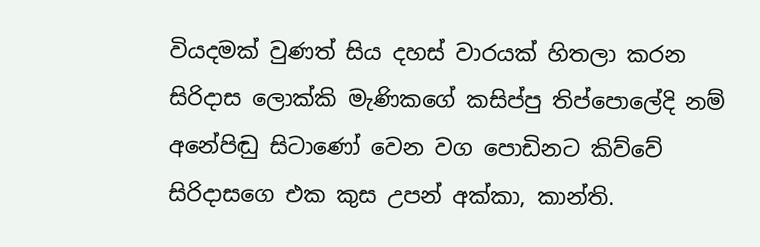වියදමක් වුණත් සිය දහස් වාරයක් හිතලා කරන සිරිදාස ලොක්කි මැණිකගේ කසිප්පු තිප්පොලේදි නම් අනේපිඬු සිටාණෝ වෙන වග පොඩිනට කිව්වේ සිරිදාසගෙ එක කුස උපන් අක්කා, කාන්ති.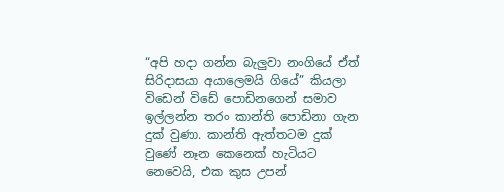“අපි හදා ගන්න බැලුවා නංගියේ ඒත් සිරිදාසයා අයාලෙමයි ගියේ” කියලා විඩෙන් විඩේ පොඩිනගෙන් සමාව ඉල්ලන්න තරං කාන්ති පොඩිනා ගැන දුක් වුණා. කාන්ති ඇත්තටම දුක් වුණේ නෑන කෙනෙක් හැටියට නෙවෙයි, එක කුස උපන්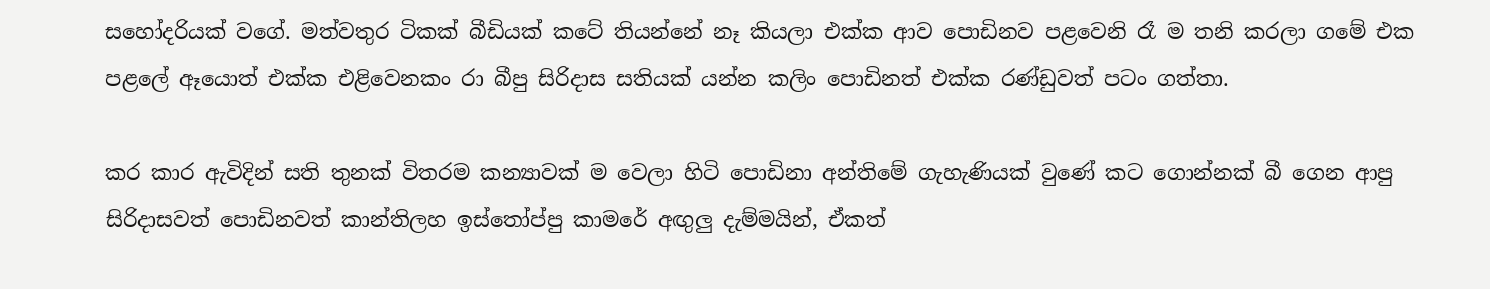සහෝදරියක් වගේ. මත්වතුර ටිකක් බීඩියක් කටේ තියන්නේ නෑ කියලා එක්ක ආව පොඩිනව පළවෙනි රෑ ම තනි කරලා ගමේ එක පළලේ ඈයොත් එක්ක එළිවෙනකං රා බීපු සිරිදාස සතියක් යන්න කලිං පොඩිනත් එක්ක රණ්ඩුවත් පටං ගත්තා.

කර කාර ඇවිදින් සති තුනක් විතරම කන්‍යාවක් ම වෙලා හිටි පොඩිනා අන්තිමේ ගැහැණියක් වුණේ කට ගොන්නක් බී ගෙන ආපු සිරිදාසවත් පොඩිනවත් කාන්තිලහ ඉස්තෝප්පු කාමරේ අඟුලු දැම්මයින්, ඒකත්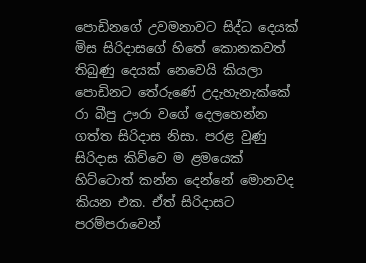පොඩිනගේ උවමනාවට සිද්ධ දෙයක් මිස සිරිදාසගේ හිතේ කොනකවත් තිබුණු දෙයක් නෙවෙයි කියලා පොඩිනට තේරුණේ උදැහැනැක්කේ රා බීපු ඌරා වගේ දෙලහෙන්න ගත්ත සිරිදාස නිසා. පරළ වුණු සිරිදාස කිව්වෙ ම ළමයෙක් හිට්ටොත් කන්න දෙන්නේ මොනවද කියන එක. ඒත් සිරිදාසට පරම්පරාවෙන්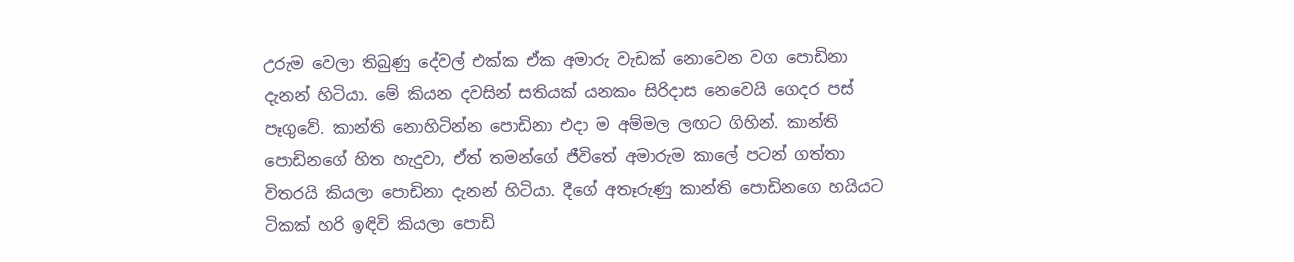උරුම වෙලා තිබුණු දේවල් එක්ක ඒක අමාරු වැඩක් නොවෙන වග පොඩිනා දැනන් හිටියා. මේ කියන දවසින් සතියක් යනකං සිරිදාස නෙවෙයි ගෙදර පස් පෑගුවේ. කාන්ති නොහිටින්න පොඩිනා එදා ම අම්මල ලඟට ගිහින්. කාන්ති පොඩිනගේ හිත හැදුවා, ඒත් තමන්ගේ ජීවිතේ අමාරුම කාලේ පටන් ගත්තා විතරයි කියලා පොඩිනා දැනන් හිටියා. දීගේ අතෑරුණු කාන්ති පොඩිනගෙ හයියට ටිකක් හරි ඉඳිවි කියලා පොඩි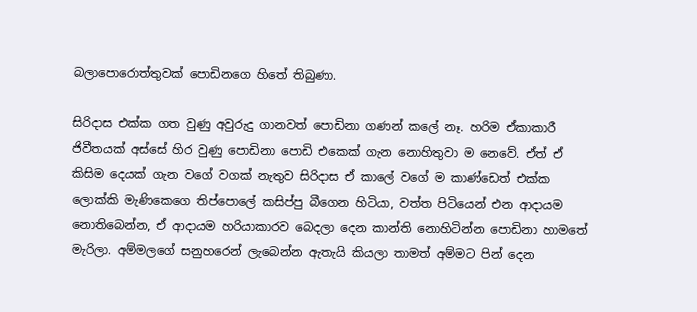බලාපොරොත්තුවක් පොඩිනගෙ හිතේ තිබුණා.

සිරිදාස එක්ක ගත වුණු අවුරුදු ගානවත් පොඩිනා ගණන් කලේ නෑ. හරිම ඒකාකාරී ජිවීතයක් අස්සේ හිර වුණු පොඩිනා පොඩි එකෙක් ගැන නොහිතුවා ම නෙවේ. ඒත් ඒ කිසිම දෙයක් ගැන වගේ වගක් නැතුව සිරිදාස ඒ කාලේ වගේ ම කාණ්ඩෙත් එක්ක ලොක්කි මැණිකෙගෙ තිප්පොලේ කසිප්පු බීගෙන හිටියා, වත්ත පිටියෙන් එන ආදායම නොතිබෙන්න, ඒ ආදායම හරියාකාරව බෙදලා දෙන කාන්ති නොහිටින්න පොඩිනා හාමතේ මැරිලා. අම්මලගේ සනුහරෙන් ලැබෙන්න ඇතැයි කියලා තාමත් අම්මට පින් දෙන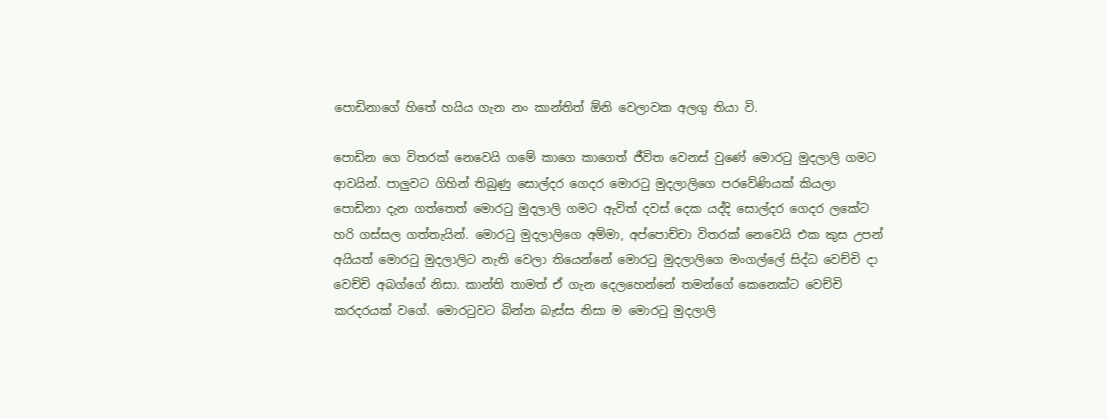පොඩිනාගේ හිතේ හයිය ගැන නං කාන්තිත් ඕනි වෙලාවක අලගු තියා වි.

පොඩින ගෙ විතරක් නෙවෙයි ගමේ කාගෙ කාගෙත් ජීවිත වෙනස් වුණේ මොරටු මුදලාලි ගමට ආවයින්. පාලුවට ගිහින් තිබුණු සොල්දර ගෙදර මොරටු මුදලාලිගෙ පරවේණියක් කියලා පොඩිනා දැන ගත්තෙත් මොරටු මුදලාලි ගමට ඇවිත් දවස් දෙක යද්දි සොල්දර ගෙදර ලකේට හරි ගස්සල ගත්තැයින්. මොරටු මුදලාලිගෙ අම්මා, අප්පොච්චා විතරක් නෙවෙයි එක කුස උපන් අයියත් මොරටු මුදලාලිට නැති වෙලා තියෙන්නේ මොරටු මුදලාලිගෙ මංගල්ලේ සිද්ධ වෙච්චි දා වෙච්චි අබග්ගේ නිසා. කාන්ති තාමත් ඒ ගැන දෙලහෙන්නේ තමන්ගේ කෙනෙක්ට වෙච්චි කරදරයක් වගේ. මොරටුවට බින්න බැස්ස නිසා ම මොරටු මුදලාලි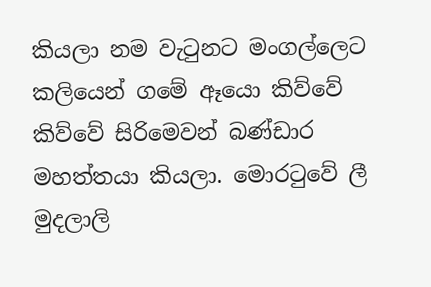කියලා නම වැටුනට මංගල්ලෙට කලියෙන් ගමේ ඈයො කිව්වේ කිව්වේ සිරිමෙවන් බණ්ඩාර මහත්තයා කියලා. මොරටුවේ ලී මුදලාලි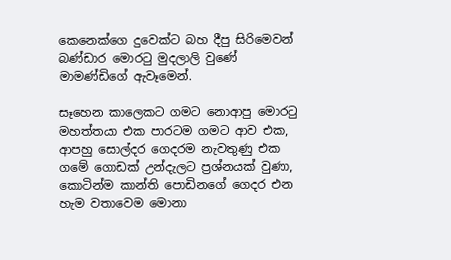කෙනෙක්ගෙ දුවෙක්ට බහ දීපු සිරිමෙවන් බණ්ඩාර මොරටු මුදලාලි වුණේ මාමණ්ඩිගේ ඇවෑමෙන්.

සෑහෙන කාලෙකට ගමට නොආපු මොරටු මහත්තයා එක පාරටම ගමට ආව එක, ආපහු සොල්දර ගෙදරම නැවතුණු එක ගමේ ගොඩක් උන්දැලට ප්‍රශ්නයක් වුණා, කොටින්ම කාන්ති පොඩිනගේ ගෙදර එන හැම වතාවෙම මොනා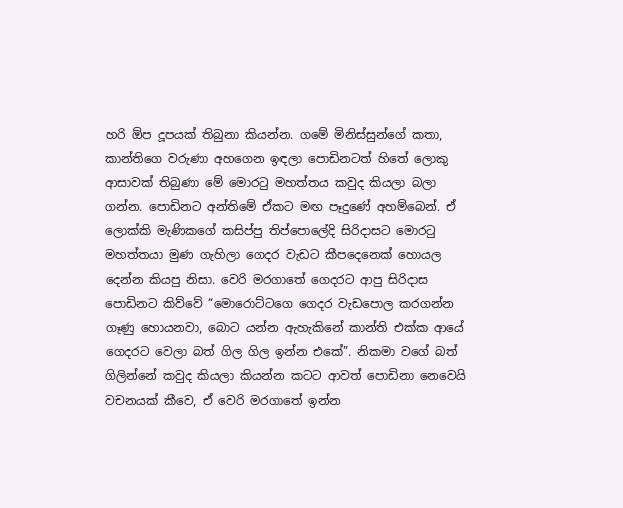හරි ඕප දූපයක් තිබුනා කියන්න. ගමේ මිනිස්සුන්ගේ කතා, කාන්තිගෙ වරුණා අහගෙන ඉඳලා පොඩිනටත් හිතේ ලොකු ආසාවක් තිබුණා මේ මොරටු මහත්තය කවුද කියලා බලා ගන්න. පොඩිනට අන්තිමේ ඒකට මඟ පෑදුණේ අහම්බෙන්. ඒ ලොක්කි මැණිකගේ කසිප්පු තිප්පොලේදි සිරිදාසට මොරටු මහත්තයා මුණ ගැහිලා ගෙදර වැඩට කීපදෙනෙක් හොයල දෙන්න කියපු නිසා. වෙරි මරගාතේ ගෙදරට ආපු සිරිදාස පොඩිනට කිව්වේ “මොරොට්ටගෙ ගෙදර වැඩපොල කරගන්න ගෑණු හොයනවා, බොට යන්න ඇහැකිනේ කාන්ති එක්ක ආයේ ගෙදරට වෙලා බත් ගිල ගිල ඉන්න එකේ”. නිකමා වගේ බත් ගිලින්නේ කවුද කියලා කියන්න කටට ආවත් පොඩිනා නෙවෙයි වචනයක් කීවෙ, ඒ වෙරි මරගාතේ ඉන්න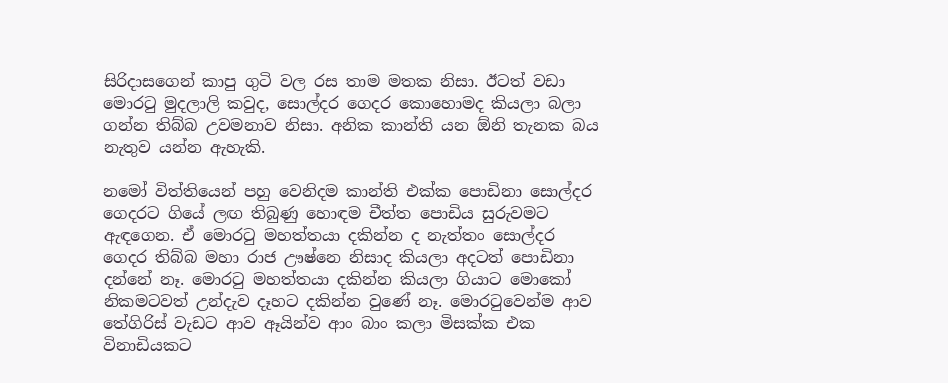සිරිදාසගෙන් කාපු ගුටි වල රස තාම මතක නිසා. ඊටත් වඩා මොරටු මුදලාලි කවුද, සොල්දර ගෙදර කොහොමද කියලා බලා ගන්න තිබ්බ උවමනාව නිසා. අනික කාන්ති යන ඕනි තැනක බය නැතුව යන්න ඇහැකි.

නමෝ විත්තියෙන් පහු වෙනිදම කාන්ති එක්ක පොඩිනා සොල්දර ගෙදරට ගියේ ලඟ තිබුණු හොඳම චීත්ත පොඩිය සුරුවමට ඇඳගෙන. ඒ මොරටු මහත්තයා දකින්න ද නැත්තං සොල්දර ගෙදර තිබ්බ මහා රාජ ඌෂ්නෙ නිසාද කියලා අදටත් පොඩිනා දන්නේ නෑ. මොරටු මහත්තයා දකින්න කියලා ගියාට මොකෝ නිකමටවත් උන්දැව දෑහට දකින්න වුණේ නෑ. මොරටුවෙන්ම ආව තේගිරිස් වැඩට ආව ඈයින්ව ආං බාං කලා මිසක්ක එක විනාඩියකට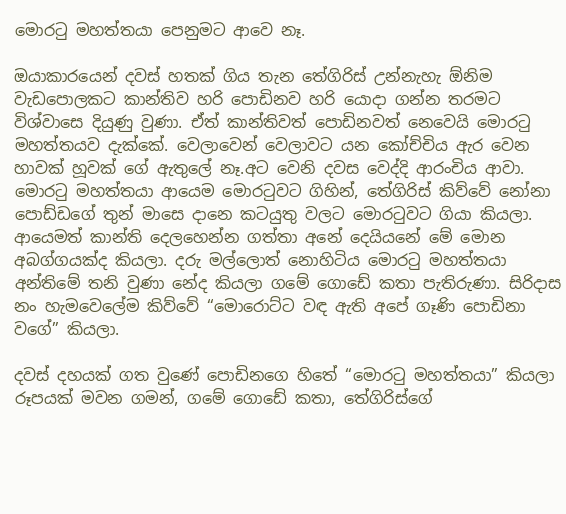මොරටු මහත්තයා පෙනුමට ආවෙ නෑ.

ඔයාකාරයෙන් දවස් හතක් ගිය තැන තේගිරිස් උන්නැහැ ඕනිම වැඩපොලකට කාන්තිව හරි පොඩිනව හරි යොදා ගන්න තරමට විශ්වාසෙ දියුණු වුණා. ඒත් කාන්තිවත් පොඩිනවත් නෙවෙයි මොරටු මහත්තයව දැක්කේ. වෙලාවෙන් වෙලාවට යන කෝච්චිය ඇර වෙන හාවක් හූවක් ගේ ඇතුලේ නෑ.අට වෙනි දවස වෙද්දි ආරංචිය ආවා. මොරටු මහත්තයා ආයෙම මොරටුවට ගිහින්, තේගිරිස් කිව්වේ නෝනා පොඩ්ඩගේ තුන් මාසෙ දානෙ කටයුතු වලට මොරටුවට ගියා කියලා. ආයෙමත් කාන්ති දෙලහෙන්න ගත්තා අනේ දෙයියනේ මේ මොන අබග්ගයක්ද කියලා. දරු මල්ලොත් නොහිටිය මොරටු මහත්තයා අන්තිමේ තනි වුණා නේද කියලා ගමේ ගොඩේ කතා පැතිරුණා. සිරිදාස නං හැමවෙලේම කිව්වේ “මොරොට්ට වඳ ඇති අපේ ගෑණි පොඩිනා වගේ” කියලා.

දවස් දහයක් ගත වුණේ පොඩිනගෙ හිතේ “මොරටු මහත්තයා” කියලා රූපයක් මවන ගමන්, ගමේ ගොඩේ කතා, තේගිරිස්ගේ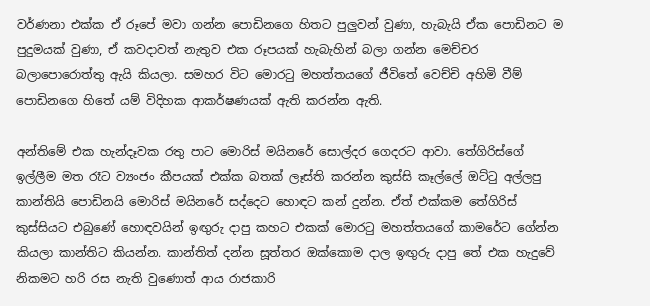වර්ණනා එක්ක ඒ රූපේ මවා ගන්න පොඩිනගෙ හිතට පුලුවන් වුණා, හැබැයි ඒක පොඩිනට ම පුදුමයක් වුණා, ඒ කවදාවත් නැතුව එක රූපයක් හැබැහින් බලා ගන්න මෙච්චර බලාපොරොත්තු ඇයි කියලා. සමහර විට මොරටු මහත්තයගේ ජීවිතේ වෙච්චි අහිමි වීම් පොඩිනගෙ හිතේ යම් විදිහක ආකර්ෂණයක් ඇති කරන්න ඇති.

අන්තිමේ එක හැන්දෑවක රතු පාට මොරිස් මයිනරේ සොල්දර ගෙදරට ආවා. තේගිරිස්ගේ ඉල්ලීම මත රෑට ව්‍යංජං කීපයක් එක්ක බතක් ලෑස්ති කරන්න කුස්සි කෑල්ලේ ඔට්ටු අල්ලපු කාන්තියි පොඩිනයි මොරිස් මයිනරේ සද්දෙට හොඳට කන් දුන්න. ඒත් එක්කම තේගිරිස් කුස්සියට එබුණේ හොඳවයින් ඉඟුරු දාපු කහට එකක් මොරටු මහත්තයගේ කාමරේට ගේන්න කියලා කාන්තිට කියන්න. කාන්තිත් දන්න සූත්තර ඔක්කොම දාල ඉඟුරු දාපු තේ එක හැදුවේ නිකමට හරි රස නැති වුණොත් ආය රාජකාරි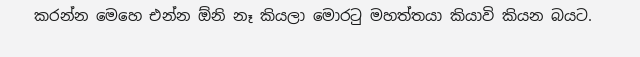කරන්න මෙහෙ එන්න ඕනි නෑ කියලා මොරටු මහත්තයා කියාවි කියන බයට.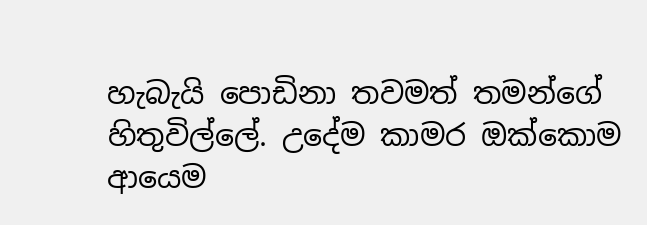හැබැයි පොඩිනා තවමත් තමන්ගේ හිතුවිල්ලේ. උදේම කාමර ඔක්කොම ආයෙම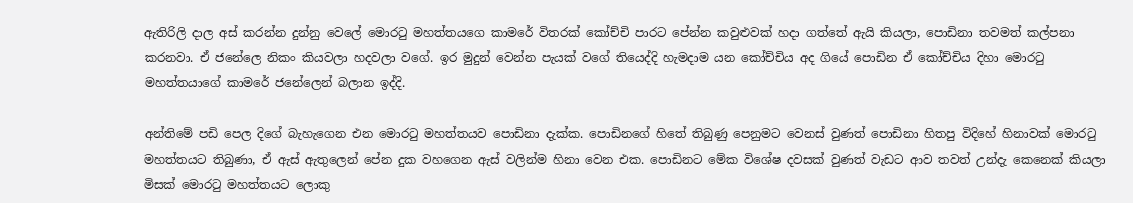ඇතිරිලි දාල අස් කරන්න දුන්නු වෙලේ මොරටු මහත්තයගෙ කාමරේ විතරක් කෝච්චි පාරට පේන්න කවුළුවක් හදා ගත්තේ ඇයි කියලා, පොඩිනා තවමත් කල්පනා කරනවා. ඒ ජනේලෙ නිකං කියවලා හදවලා වගේ. ඉර මුදුන් වෙන්න පැයක් වගේ තියෙද්දි හැමදාම යන කෝච්චිය අද ගියේ පොඩින ඒ කෝච්චිය දිහා මොරටු මහත්තයාගේ කාමරේ ජනේලෙන් බලාන ඉද්දි.

අන්තිමේ පඩි පෙල දිගේ බැහැගෙන එන මොරටු මහත්තයව පොඩිනා දැක්ක. පොඩිනගේ හිතේ තිබුණු පෙනුමට වෙනස් වුණත් පොඩිනා හිතපු විදිහේ හිනාවක් මොරටු මහත්තයට තිබුණා, ඒ ඇස් ඇතුලෙන් පේන දුක වහගෙන ඇස් වලින්ම හිනා වෙන එක. පොඩිනට මේක විශේෂ දවසක් වුණත් වැඩට ආව තවත් උන්දැ කෙනෙක් කියලා මිසක් මොරටු මහත්තයට ලොකු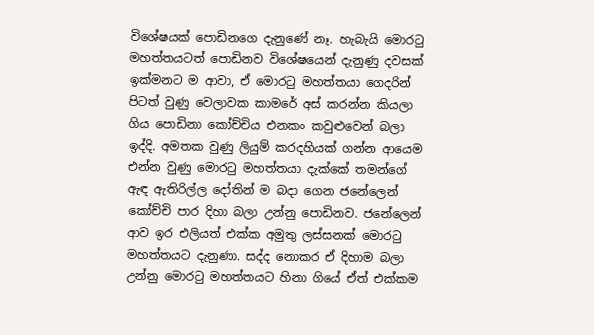විශේෂයක් පොඩිනගෙ දැනුණේ නෑ. හැබැයි මොරටු මහත්තයටත් පොඩිනව විශේෂයෙන් දැනුණු දවසක් ඉක්මනට ම ආවා, ඒ මොරටු මහත්තයා ගෙදරින් පිටත් වුණු වෙලාවක කාමරේ අස් කරන්න කියලා ගිය පොඩිනා කෝච්චිය එනකං කවුළුවෙන් බලා ඉද්දි. අමතක වුණු ලියුම් කරදහියක් ගන්න ආයෙම එන්න වුණු මොරටු මහත්තයා දැක්කේ තමන්ගේ ඇඳ ඇතිරිල්ල දෝතින් ම බදා ගෙන ජනේලෙන් කෝච්චි පාර දිහා බලා උන්නු පොඩිනව. ජනේලෙන් ආව ඉර එලියත් එක්ක අමුතු ලස්සනක් මොරටු මහත්තයට දැනුණා. සද්ද නොකර ඒ දිහාම බලා උන්නු මොරටු මහත්තයට හිනා ගියේ ඒත් එක්කම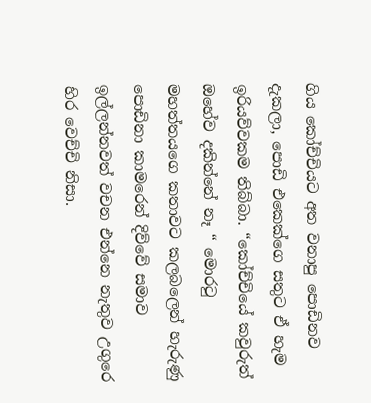ගිය කෝච්චියට අත වනාපු පොඩිනව දැකලා, පොඩි එකෙක්ගෙ සතුට ඒ හැම ඉරියව්වකම තිබ්බා. “කෝච්චියේ කවුරුත් ඔහේව දකින්නේ නෑ “ මොරටු මහත්තයගෙ කතාවට කලබලෙන් හැරුණු පොඩිනා කාමරෙන් දිව්වේ සමාව ඉල්ලන්නවත් වචන එන්නෙ නැතුව උගුරෙ හිර වෙච්චි නිසා.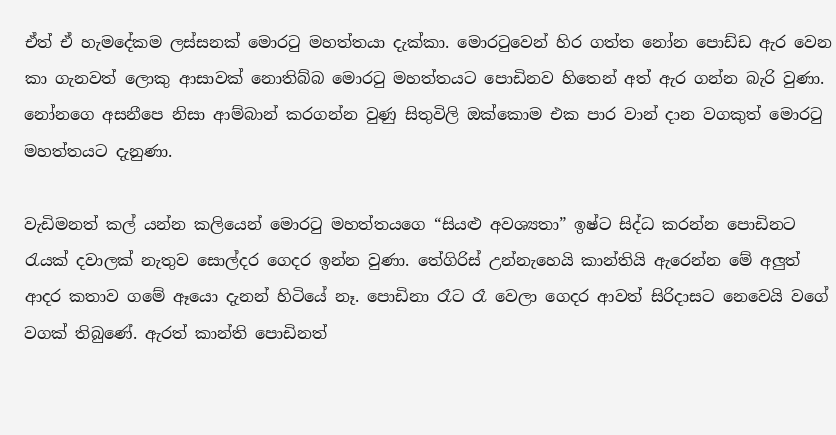ඒත් ඒ හැමදේකම ලස්සනක් මොරටු මහත්තයා දැක්කා. මොරටුවෙන් හිර ගත්ත නෝන පොඩ්ඩ ඇර වෙන කා ගැනවත් ලොකු ආසාවක් නොතිබ්බ මොරටු මහත්තයට පොඩිනව හිතෙන් අත් ඇර ගන්න බැරි වුණා. නෝනගෙ අසනීපෙ නිසා ආම්බාන් කරගන්න වුණු සිතුවිලි ඔක්කොම එක පාර වාන් දාන වගකුත් මොරටු මහත්තයට දැනුණා.

වැඩිමනත් කල් යන්න කලියෙන් මොරටු මහත්තයගෙ “සියළු අවශ්‍යතා” ඉෂ්ට සිද්ධ කරන්න පොඩිනට රැයක් දවාලක් නැතුව සොල්දර ගෙදර ඉන්න වුණා. තේගිරිස් උන්නැහෙයි කාන්තියි ඇරෙන්න මේ අලුත් ආදර කතාව ගමේ ඈයො දැනන් හිටියේ නෑ. පොඩිනා රෑට රෑ වෙලා ගෙදර ආවත් සිරිදාසට නෙවෙයි වගේ වගක් තිබුණේ. ඇරත් කාන්ති පොඩිනත්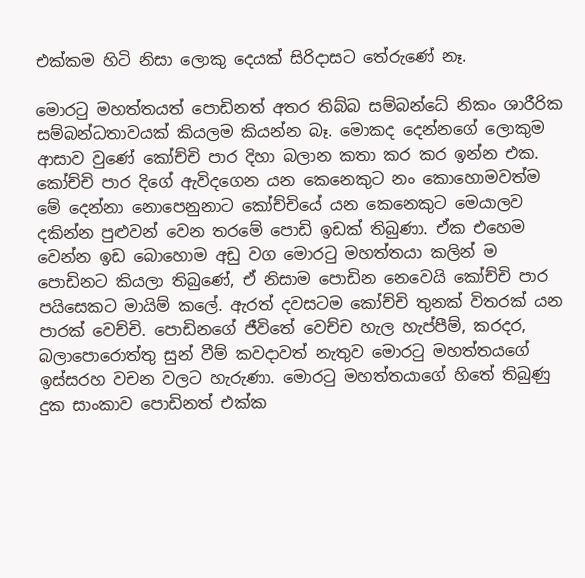එක්කම හිටි නිසා ලොකු දෙයක් සිරිදාසට තේරුණේ නෑ.

මොරටු මහත්තයත් පොඩිනත් අතර තිබ්බ සම්බන්ධේ නිකං ශාරීරික සම්බන්ධතාවයක් කියලම කියන්න බෑ. මොකද දෙන්නගේ ලොකුම ආසාව වුණේ කෝච්චි පාර දිහා බලාන කතා කර කර ඉන්න එක. කෝච්චි පාර දිගේ ඇවිදගෙන යන කෙනෙකුට නං කොහොමවත්ම මේ දෙන්නා නොපෙනුනාට කෝච්චියේ යන කෙනෙකුට මෙයාලව දකින්න පුළුවන් වෙන තරමේ පොඩි ඉඩක් තිබුණා. ඒක එහෙම වෙන්න ඉඩ බොහොම අඩු වග මොරටු මහත්තයා කලින් ම පොඩිනට කියලා තිබුණේ, ඒ නිසාම පොඩින නෙවෙයි කෝච්චි පාර පයිසෙකට මායිම් කලේ. ඇරත් දවසටම කෝච්චි තුනක් විතරක් යන පාරක් වෙච්චි. පොඩිනගේ ජීවිතේ වෙච්ච හැල හැප්පීම්, කරදර, බලාපොරොත්තු සුන් වීම් කවදාවත් නැතුව මොරටු මහත්තයගේ ඉස්සරහ වචන වලට හැරුණා. මොරටු මහත්තයාගේ හිතේ තිබුණු දුක සාංකාව පොඩිනත් එක්ක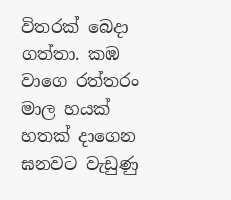විතරක් බෙදා ගත්තා. කඹ වාගෙ රත්තරං මාල හයක් හතක් දාගෙන ඝනවට වැඩුණු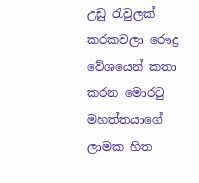උඩු රැවුලක් කරකවලා රෞද්‍ර වේශයෙන් කතා කරන මොරටු මහත්තයාගේ ලාමක හිත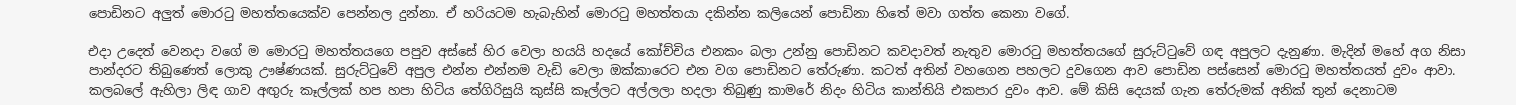පොඩිනට අලුත් මොරටු මහත්තයෙක්ව පෙන්නල දුන්නා. ඒ හරියටම හැබැහින් මොරටු මහත්තයා දකින්න කලියෙන් පොඩිනා හිතේ මවා ගත්ත කෙනා වගේ.

එදා උදෙත් වෙනදා වගේ ම මොරටු මහත්තයගෙ පපුව අස්සේ හිර වෙලා හයයි හදයේ කෝච්චිය එනකං බලා උන්නු පොඩිනට කවදාවත් නැතුව මොරටු මහත්තයගේ සුරුට්ටුවේ ගඳ අපුලට දැනුණා. මැදින් මහේ අග නිසා පාන්දරට තිබුණෙත් ලොකු ඌෂ්ණයක්. සුරුට්ටුවේ අපුල එන්න එන්නම වැඩි වෙලා ඔක්කාරෙට එන වග පොඩිනට තේරුණා. කටත් අතින් වහගෙන පහලට දුවගෙන ආව පොඩින පස්සෙන් මොරටු මහත්තයත් දුවං ආවා. කලබලේ ඇහිලා ලිඳ ගාව අඟුරු කෑල්ලක් හප හපා හිටිය තේගිරිසුයි කුස්සි කෑල්ලට අල්ලලා හදලා තිබුණු කාමරේ නිදං හිටිය කාන්තියි එකපාර දුවං ආව. මේ කිසි දෙයක් ගැන තේරුමක් අනික් තුන් දෙනාටම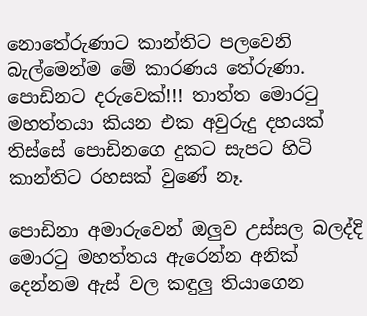නොතේරුණාට කාන්තිට පලවෙනි බැල්මෙන්ම මේ කාරණය තේරුණා. පොඩිනට දරුවෙක්!!! තාත්ත මොරටු මහත්තයා කියන එක අවුරුදු දහයක් තිස්සේ පොඩිනගෙ දුකට සැපට හිටි කාන්තිට රහසක් වුණේ නෑ.

පොඩිනා අමාරුවෙන් ඔලුව උස්සල බලද්දි මොරටු මහත්තය ඇරෙන්න අනික් දෙන්නම ඇස් වල කඳුලු තියාගෙන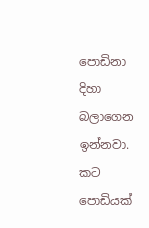පොඩිනා දිහා බලාගෙන ඉන්නවා. කට පොඩියක්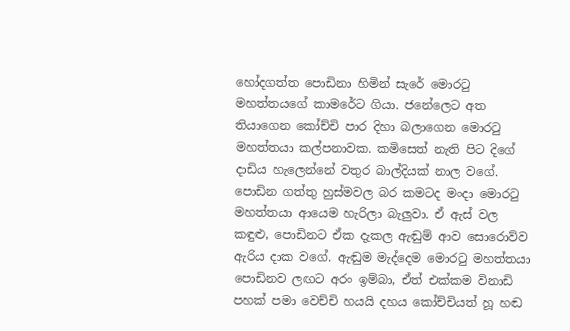හෝදගත්ත පොඩිනා හිමින් සැරේ මොරටු මහත්තයගේ කාමරේට ගියා. ජනේලෙට අත තියාගෙන කෝච්චි පාර දිහා බලාගෙන මොරටු මහත්තයා කල්පනාවක. කමිසෙත් නැති පිට දිගේ දාඩිය හැලෙන්නේ වතුර බාල්දියක් නාල වගේ. පොඩින ගත්තු හුස්මවල බර කමටද මංදා මොරටු මහත්තයා ආයෙම හැරිලා බැලුවා. ඒ ඇස් වල කඳුළු, පොඩිනට ඒක දැකල ඇඬුම් ආව සොරොව්ව ඇරිය දාක වගේ. ඇඬුම මැද්දෙම මොරටු මහත්තයා පොඩිනව ලඟට අරං ඉම්බා, ඒත් එක්කම විනාඩි පහක් පමා වෙච්චි හයයි දහය කෝච්චියත් හූ හඬ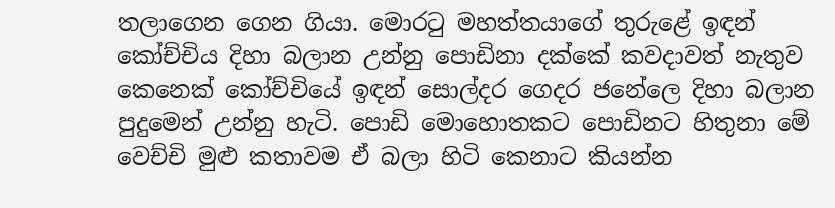තලාගෙන ගෙන ගියා. මොරටු මහත්තයාගේ තුරුළේ ඉඳන් කෝච්චිය දිහා බලාන උන්නු පොඩිනා දක්කේ කවදාවත් නැතුව කෙනෙක් කෝච්චියේ ඉඳන් සොල්දර ගෙදර ජනේලෙ දිහා බලාන පුදුමෙන් උන්නු හැටි. පොඩි මොහොතකට පොඩිනට හිතුනා මේ වෙච්චි මුළු කතාවම ඒ බලා හිටි කෙනාට කියන්න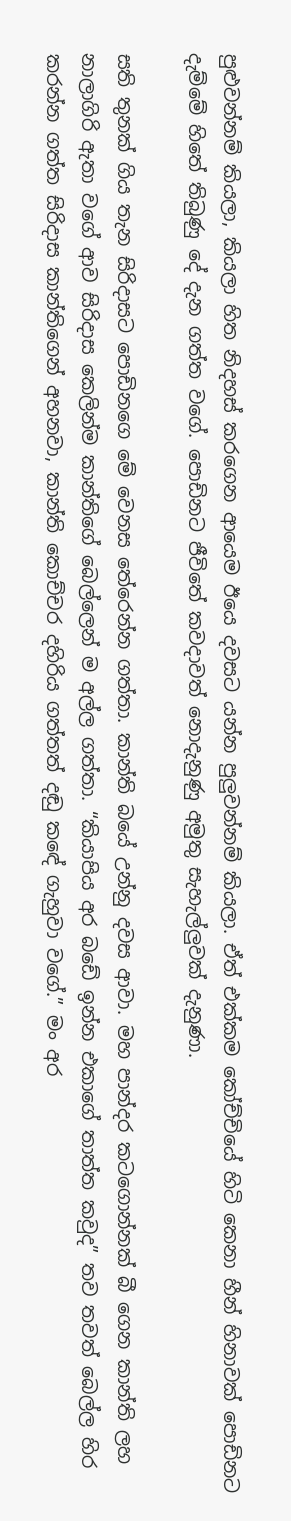පුළුවන්නම් කියලා, කියලා හිත නිදහස් කරගෙන ආයෙම ඊයෙ දවසට යන්න පුලුවන්නම් කියලා. ඒත් එක්කම කෝච්චියේ හිටි කෙනා හීන් හිනාවක් පොඩිනට දැම්මේ හිතේ තිබුණු දේ දැන ගත්ත වගේ. පොඩිනට ජීවිතේ කවදාවත් නොදැනුණු අමුතු සැහැල්ලුවක් දැනුණා.

සති තුනක් ගිය තැන සිරිදාසට පොඩිනගෙ මේ වෙනස තේරෙන්න ගත්තා. කාන්ති බයේ උන්නු දවස ආවා. මහ පාන්දර කටගොන්නක් බී ගෙන කාන්ති ලහ නාලාගිරි ඇතා වගේ ආව සිරිදාස කෙලින්ම කාන්තිගේ බෙල්ලෙන් ම අල්ල ගත්තා. “කියාපිය අර බඩේ ඉන්න එකාගේ තාත්ත කවුද” තව තවත් බෙල්ල හිර කරන්න ගත්ත සිරිදාස කාන්තිගෙන් අහනවා, කාන්ති කොච්චර දහිරිය ගත්තත් දඬු කඳේ ගැහුවා වගේ.” මං අර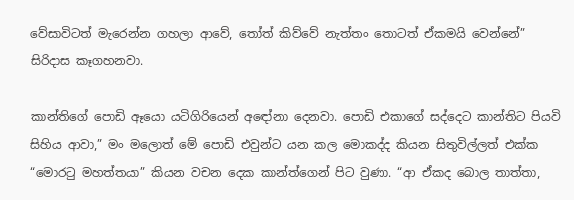වේසාවිටත් මැරෙන්න ගහලා ආවේ, තෝත් කිව්වේ නැත්තං තොටත් ඒකමයි වෙන්නේ” සිරිදාස කෑගහනවා.

කාන්තිගේ පොඩි ඈයො යටිගිරියෙන් අඳෝනා දෙනවා. පොඩි එකාගේ සද්දෙට කාන්තිට පියවි සිහිය ආවා,” මං මලොත් මේ පොඩි එවුන්ට යන කල මොකද්ද කියන සිතුවිල්ලත් එක්ක “මොරටු මහත්තයා” කියන වචන දෙක කාන්ත්ගෙන් පිට වුණා. “ආ ඒකද බොල තාත්තා,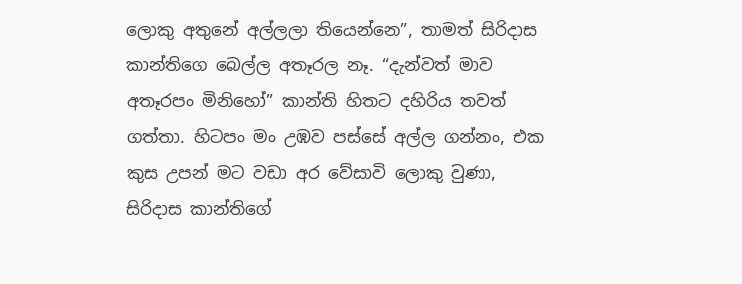ලොකු අතුනේ අල්ලලා තියෙන්නෙ”, තාමත් සිරිදාස කාන්තිගෙ බෙල්ල අතෑරල නෑ. “දැන්වත් මාව අතෑරපං මිනිහෝ” කාන්ති හිතට දහිරිය තවත් ගත්තා. හිටපං මං උඹව පස්සේ අල්ල ගන්නං, එක කුස උපන් මට වඩා අර වේසාවි ලොකු වුණා, සිරිදාස කාන්තිගේ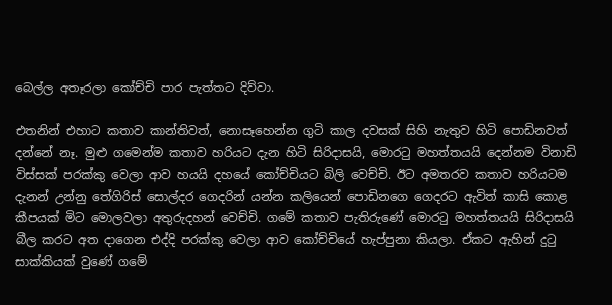බෙල්ල අතෑරලා කෝච්චි පාර පැත්තට දිව්වා.

එතනින් එහාට කතාව කාන්තිවත්, නොසෑහෙන්න ගුටි කාල දවසක් සිහි නැතුව හිටි පොඩිනවත් දන්නේ නෑ. මුළු ගමෙන්ම කතාව හරියට දැන හිටි සිරිදාසයි, මොරටු මහත්තයයි දෙන්නම විනාඩි විස්සක් පරක්කු වෙලා ආව හයයි දහයේ කෝච්චියට බිලි වෙච්චි. ඊට අමතරව කතාව හරියටම දැනන් උන්නු තේගිරිස් සොල්දර ගෙදරින් යන්න කලියෙන් පොඩිනගෙ ගෙදරට ඇවිත් කාසි කොළ කීපයක් මිට මොලවලා අතුරුදහන් වෙච්චි. ගමේ කතාව පැතිරුණේ මොරටු මහත්තයයි සිරිදාසයි බීල කරට අත දාගෙන එද්දි පරක්කු වෙලා ආව කෝච්චියේ හැප්පුනා කියලා. ඒකට ඇහින් දුටු සාක්කියක් වුණේ ගමේ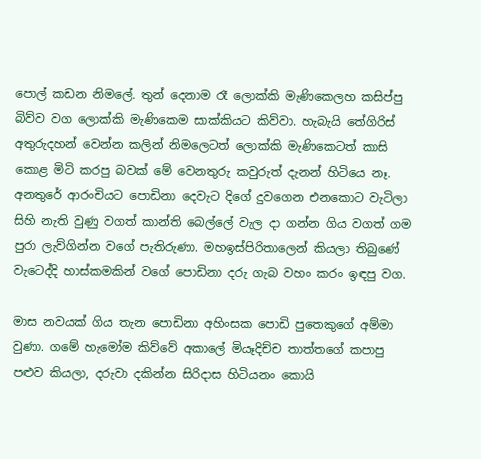පොල් කඩන නිමලේ. තුන් දෙනාම රෑ ලොක්කි මැණිකෙලහ කසිප්පු බිව්ව වග ලොක්කි මැණිකෙම සාක්කියට කිව්වා. හැබැයි තේගිරිස් අතුරුදහන් වෙන්න කලින් නිමලෙටත් ලොක්කි මැණිකෙටත් කාසි කොළ මිටි කරපු බවක් මේ වෙනතුරු කවුරුත් දැනන් හිටියෙ නෑ. අනතුරේ ආරංචියට පොඩිනා දෙවැට දිගේ දුවගෙන එනකොට වැටිලා සිහි නැති වුණු වගත් කාන්ති බෙල්ලේ වැල දා ගන්න ගිය වගත් ගම පුරා ලැව්ගින්න වගේ පැතිරුණා. මහඉස්පිරිතාලෙන් කියලා තිබුණේ වැටෙද්දි හාස්කමකින් වගේ පොඩිනා දරු ගැබ වහං කරං ඉඳපු වග.

මාස නවයක් ගිය තැන පොඩිනා අහිංසක පොඩි පුතෙකුගේ අම්මා වුණා. ගමේ හැමෝම කිව්වේ අකාලේ මියෑදිච්ච තාත්තගේ කපාපු පළුව කියලා, දරුවා දකින්න සිරිදාස හිටියනං කොයි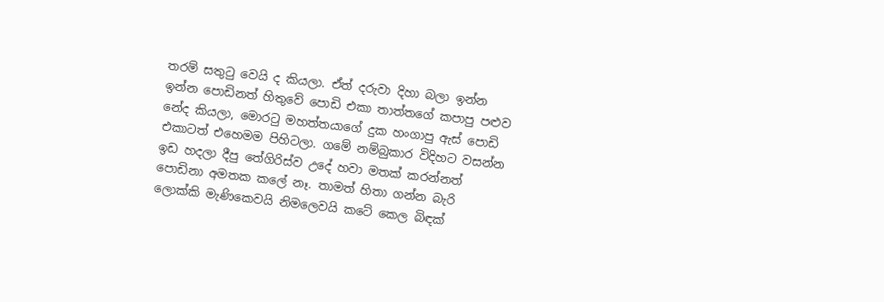තරම් සතුටු වෙයි ද කියලා. ඒත් දරුවා දිහා බලා ඉන්න ඉන්න පොඩිනත් හිතුවේ පොඩි එකා තාත්තගේ කපාපු පළුව නේද කියලා, මොරටු මහත්තයාගේ දුක හංගාපු ඇස් පොඩි එකාටත් එහෙමම පිහිටලා. ගමේ නම්බුකාර විදිහට වසන්න ඉඩ හදලා දීපු තේගිරිස්ව උදේ හවා මතක් කරන්නත් පොඩිනා අමතක කලේ නෑ. තාමත් හිතා ගන්න බැරි ලොක්කි මැණිකෙවයි නිමලෙවයි කටේ කෙල බිඳක්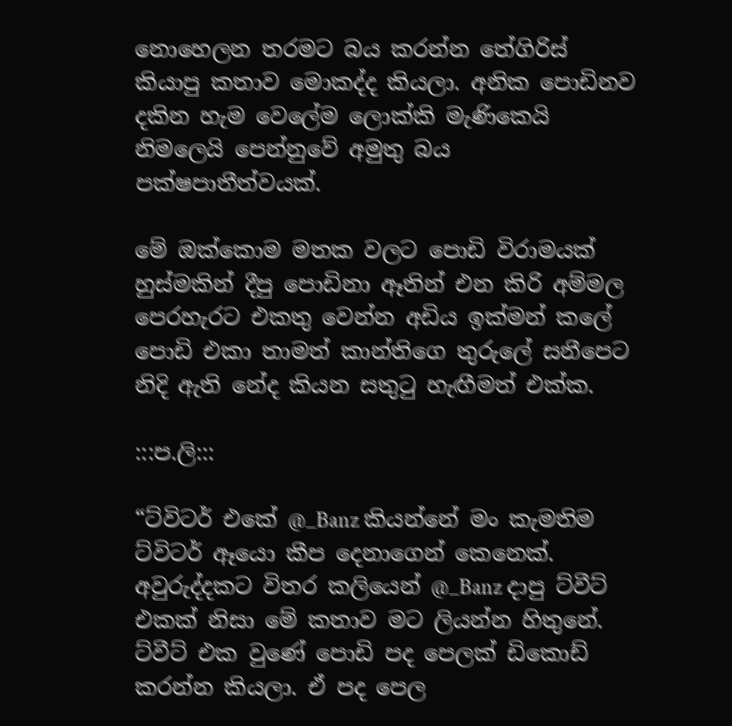නොහෙලන තරමට බය කරන්න තේගිරිස් කියාපු කතාව මොකද්ද කියලා. අනික පොඩිනව දකින හැම වෙලේම ලොක්කි මැණිකෙයි නිමලෙයි පෙන්නුවේ අමුතු බය පක්ෂපාතීත්වයක්.

මේ ඔක්කොම මතක වලට පොඩි විරාමයක් හුස්මකින් දීපු පොඩිනා ඈතින් එන කිරි අම්මල පෙරහැරට එකතු වෙන්න අඩිය ඉක්මන් කලේ පොඩි එකා තාමත් කාන්තිගෙ තුරුලේ සනීපෙට නිදි ඇති නේද කියන සතුටු හැඟීමත් එක්ක.

:::ප.ලි:::

“ට්විටර් එකේ @_Banz කියන්නේ මං කැමතිම ට්විටර් ඈයො කීප දෙනාගෙන් කෙනෙක්. අවුරුද්දකට විතර කලියෙන් @_Banz දාපු ට්වීට් එකක් නිසා මේ කතාව මට ලියන්න හිතුනේ. ට්වීට් එක වුණේ පොඩි පද පෙලක් ඩිකොඩ් කරන්න කියලා. ඒ පද පෙල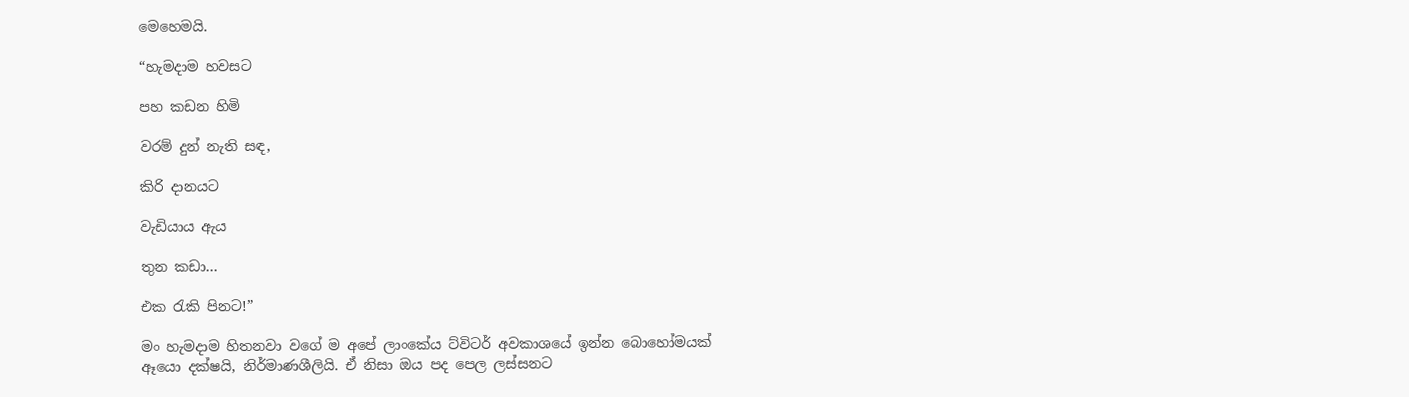මෙහෙමයි.

“හැමදාම හවසට

පහ කඩන හිමි

වරම් දුන් නැති සඳ,

කිරි දානයට

වැඩියාය ඇය

තුන කඩා…

එක රැකි පිනට!”

මං හැමදාම හිතනවා වගේ ම අපේ ලාංකේය ට්විටර් අවකාශයේ ඉන්න බොහෝමයක් ඈයො දක්ෂයි, නිර්මාණශීලියි. ඒ නිසා ඔය පද පෙල ලස්සනට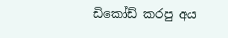ඩිකෝඩ් කරපු අය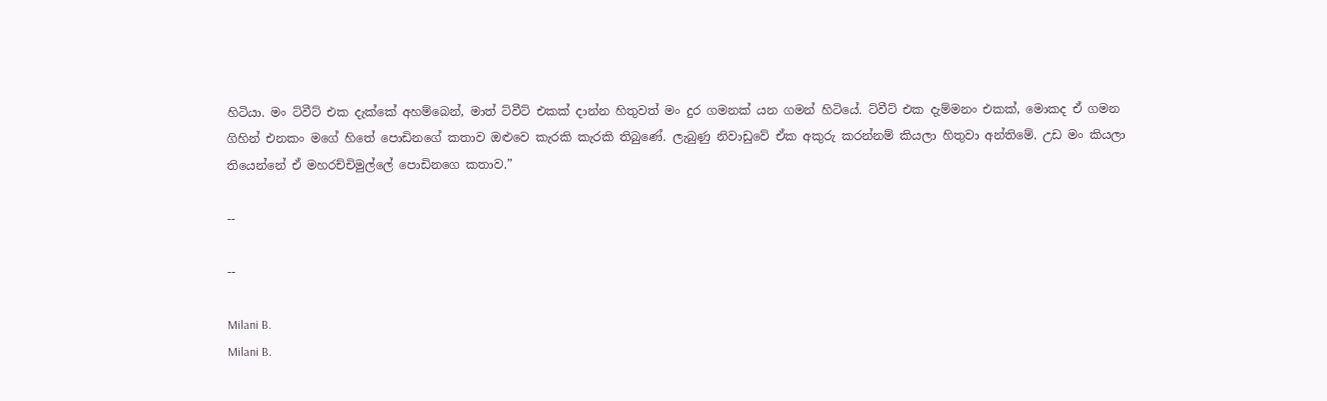හිටියා. මං ට්වීට් එක දැක්කේ අහම්බෙන්, මාත් ට්වීට් එකක් දාන්න හිතුවත් මං දුර ගමනක් යන ගමන් හිටියේ. ට්වීට් එක දැම්මනං එකක්, මොකද ඒ ගමන ගිහින් එනකං මගේ හිතේ පොඩිනගේ කතාව ඔළුවෙ කැරකි කැරකි තිබුණේ. ලැබුණු නිවාඩුවේ ඒක අකුරු කරන්නම් කියලා හිතුවා අන්තිමේ. උඩ මං කියලා තියෙන්නේ ඒ මහරච්චිමුල්ලේ පොඩිනගෙ කතාව.”

--

--

Milani B.
Milani B.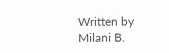Written by Milani B.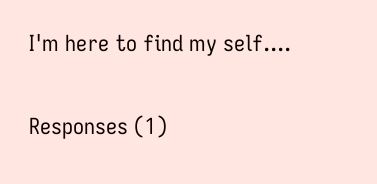I'm here to find my self....

Responses (1)